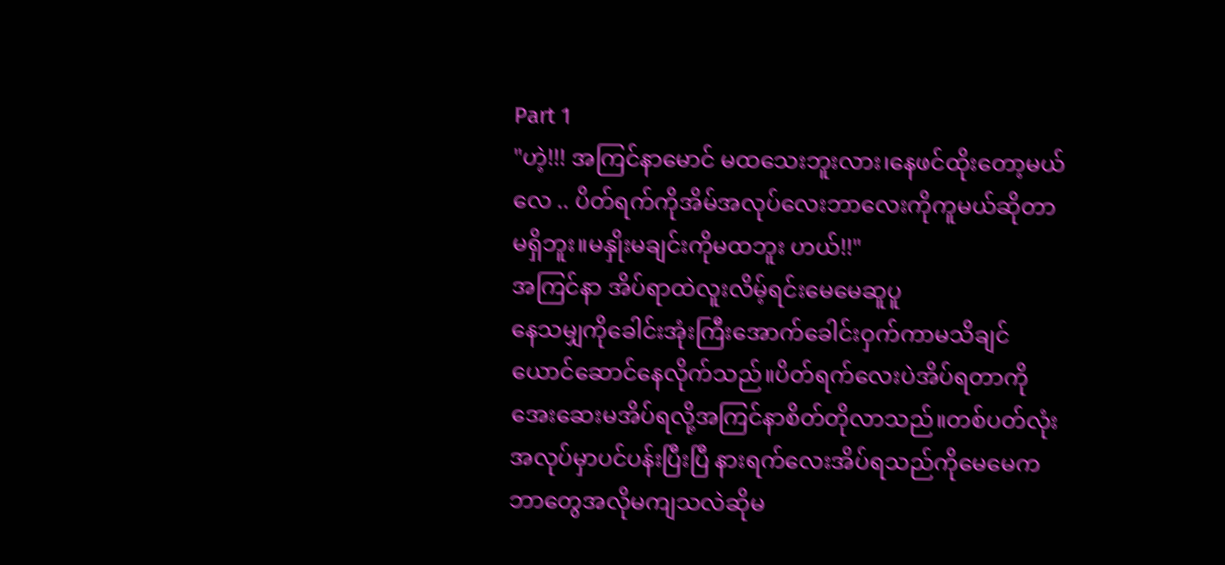Part 1
"ဟဲ့!!! အကြင်နာမောင် မထသေးဘူးလား၊နေဖင်ထိုးတော့မယ်လေ .. ပိတ်ရက်ကိုအိမ်အလုပ်လေးဘာလေးကိုကူမယ်ဆိုတာမရှိဘူး။မနှိုးမချင်းကိုမထဘူး ဟယ်!!"
အကြင်နာ အိပ်ရာထဲလူးလိမ့်ရင်းမေမေဆူပူ
နေသမျှကိုခေါင်းအုံးကြီးအောက်ခေါင်းဝှက်ကာမသိချင်ယောင်ဆောင်နေလိုက်သည်။ပိတ်ရက်လေးပဲအိပ်ရတာကိုအေးဆေးမအိပ်ရလို့အကြင်နာစိတ်တိုလာသည်။တစ်ပတ်လုံး အလုပ်မှာပင်ပန်းပြီးပြီ နားရက်လေးအိပ်ရသည်ကိုမေမေကဘာတွေအလိုမကျသလဲဆိုမ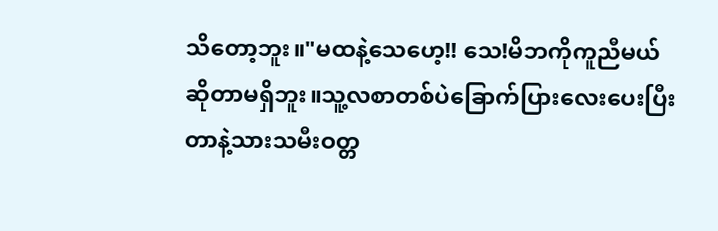သိတော့ဘူး။"မထနဲ့သေဟေ့!! သေ!မိဘကိုကူညီမယ်ဆိုတာမရှိဘူး။သူ့လစာတစ်ပဲခြောက်ပြားလေးပေးပြီးတာနဲ့သားသမီးဝတ္တ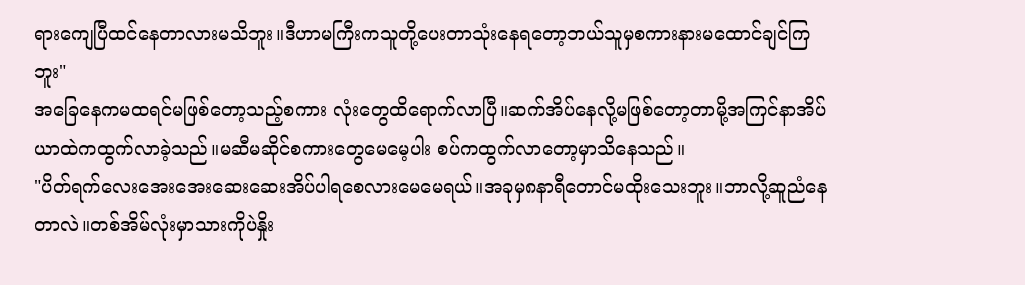ရားကျေပြီထင်နေတာလားမသိဘူး။ဒီဟာမကြီးကသူတို့ပေးတာသုံးနေရတော့ဘယ်သူမှစကားနားမထောင်ချင်ကြဘူး"
အခြေနေကမထရင်မဖြစ်တော့သည့်စကား လုံးတွေထိရောက်လာပြီ။ဆက်အိပ်နေလို့မဖြစ်တော့တာမို့အကြင်နာအိပ်ယာထဲကထွက်လာခဲ့သည်။မဆီမဆိုင်စကားတွေမေမေ့ပါး စပ်ကထွက်လာတော့မှာသိနေသည်။
"ပိတ်ရက်လေးအေးအေးဆေးဆေးအိပ်ပါရစေလားမေမေရယ်။အခုမှ၈နာရီတောင်မထိုးသေးဘူး။ဘာလို့ဆူညံနေတာလဲ။တစ်အိမ်လုံးမှာသားကိုပဲနှိုး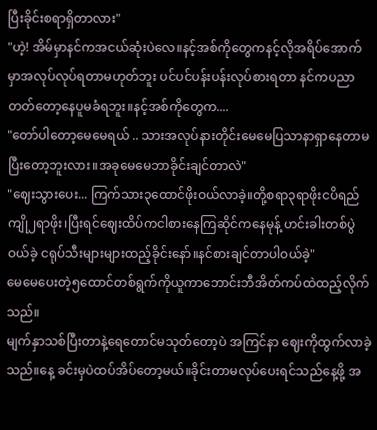ပြီးခိုင်းစရာရှိတာလား"
"ဟဲ့! အိမ်မှာနင်ကအငယ်ဆုံးပဲလေ။နင့်အစ်ကိုတွေကနင့်လိုအရိပ်အောက်မှာအလုပ်လုပ်ရတာမဟုတ်ဘူး ပင်ပင်ပန်းပန်းလုပ်စားရတာ နင်ကပညာတတ်တော့နေပူမခံရဘူး။နင့်အစ်ကိုတွေက....
"တော်ပါတော့မေမေရယ် .. သားအလုပ်နားတိုင်းမေမေပြသာနာရှာနေတာမပြီးတော့ဘူးလား။အခုမေမေဘာခိုင်းချင်တာလဲ"
"ဈေးသွားပေး... ကြက်သား၃ထောင်ဖိုးဝယ်လာခဲ့။တို့စရာ၃ရာဖိုးငပိရည်ကျို၂ရာဖိုး၊ပြီးရင်ဈေးထိပ်ကငါစားနေကြဆိုင်ကနေမုန့် ဟင်းခါးတစ်ပွဲဝယ်ခဲ့ ငရုပ်သီးများများထည့်ခိုင်းနော်။နင်စားချင်တာပါဝယ်ခဲ့"
မေမေပေးတဲ့၅ထောင်တစ်ရွက်ကိုယူကာဘောင်းဘီအိတ်ကပ်ထဲထည့်လိုက်သည်။
မျက်နှာသစ်ပြီးတာနဲ့ရေတောင်မသုတ်တော့ပဲ အကြင်နာ ဈေးကိုထွက်လာခဲ့သည်။နေ့ ခင်းမှပဲထပ်အိပ်တော့မယ်။ခိုင်းတာမလုပ်ပေးရင်သည်နေ့ဖို့ အ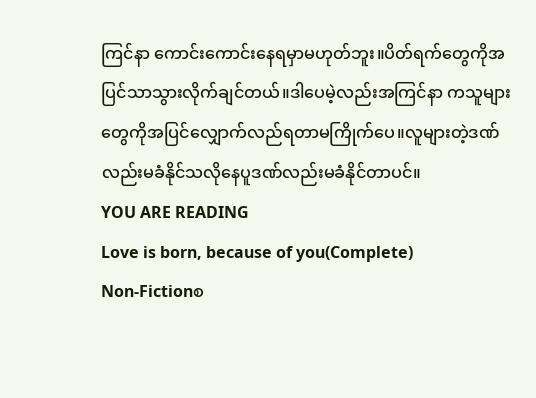ကြင်နာ ကောင်းကောင်းနေရမှာမဟုတ်ဘူး။ပိတ်ရက်တွေကိုအပြင်သာသွားလိုက်ချင်တယ်။ဒါပေမဲ့လည်းအကြင်နာ ကသူများတွေကိုအပြင်လျှောက်လည်ရတာမကြိုက်ပေ။လူများတဲ့ဒဏ်လည်းမခံနိုင်သလိုနေပူဒဏ်လည်းမခံနိုင်တာပင်။
YOU ARE READING
Love is born, because of you(Complete)
Non-Fictionစ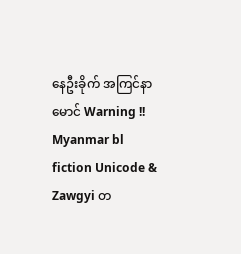နေဦးခိုက် အကြင်နာမောင် Warning !! Myanmar bl fiction Unicode & Zawgyi တ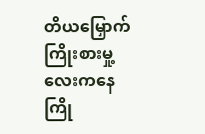တိယမြှောက်ကြိုးစားမှု့လေးကနေကြို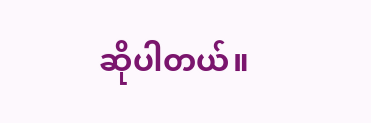ဆိုပါတယ်။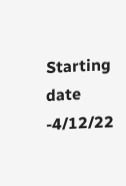Starting date -4/12/22